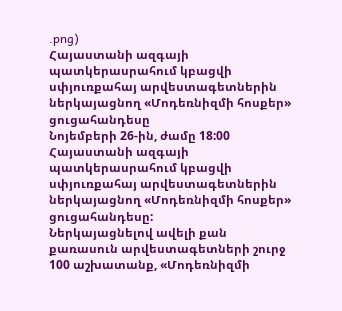.png)
Հայաստանի ազգայի պատկերասրահում կբացվի սփյուռքահայ արվեստագետներին ներկայացնող «Մոդեռնիզմի հոսքեր» ցուցահանդեսը
Նոյեմբերի 26-ին, ժամը 18:00 Հայաստանի ազգայի պատկերասրահում կբացվի սփյուռքահայ արվեստագետներին ներկայացնող «Մոդեռնիզմի հոսքեր» ցուցահանդեսը:
Ներկայացնելով ավելի քան քառասուն արվեստագետների շուրջ 100 աշխատանք, «Մոդեռնիզմի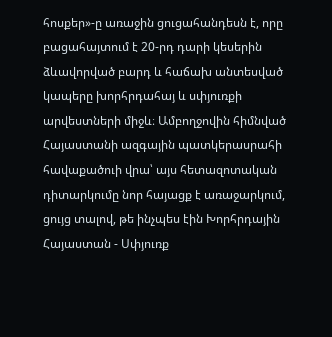հոսքեր»-ը առաջին ցուցահանդեսն է, որը բացահայտում է 20-րդ դարի կեսերին ձևավորված բարդ և հաճախ անտեսված կապերը խորհրդահայ և սփյուռքի արվեստների միջև։ Ամբողջովին հիմնված Հայաստանի ազգային պատկերասրահի հավաքածուի վրա՝ այս հետազոտական դիտարկումը նոր հայացք է առաջարկում, ցույց տալով, թե ինչպես էին Խորհրդային Հայաստան - Սփյուռք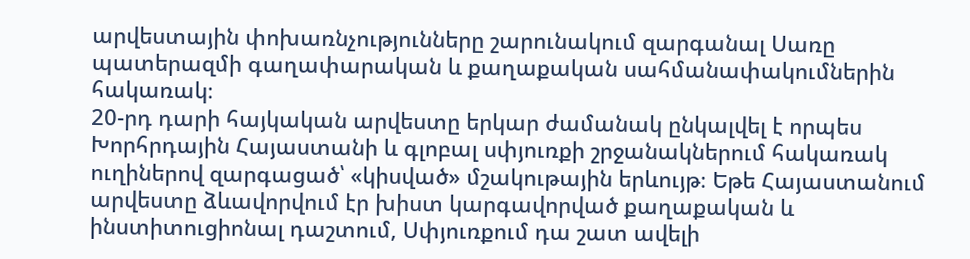արվեստային փոխառնչությունները շարունակում զարգանալ Սառը պատերազմի գաղափարական և քաղաքական սահմանափակումներին հակառակ։
20-րդ դարի հայկական արվեստը երկար ժամանակ ընկալվել է որպես Խորհրդային Հայաստանի և գլոբալ սփյուռքի շրջանակներում հակառակ ուղիներով զարգացած՝ «կիսված» մշակութային երևույթ։ Եթե Հայաստանում արվեստը ձևավորվում էր խիստ կարգավորված քաղաքական և ինստիտուցիոնալ դաշտում, Սփյուռքում դա շատ ավելի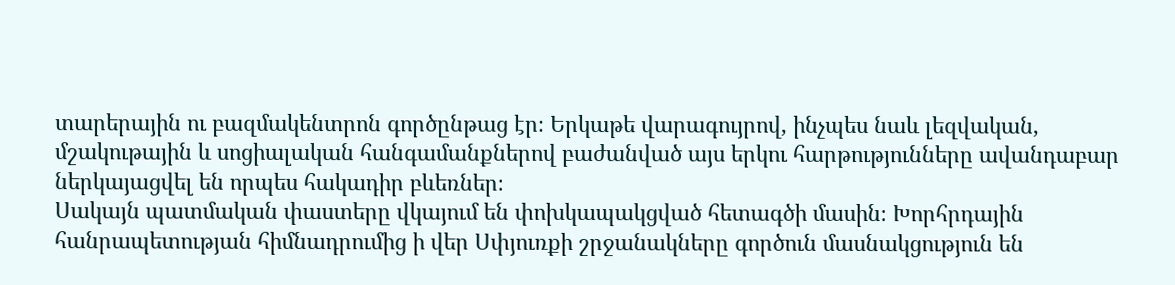տարերային ու բազմակենտրոն գործընթաց էր։ Երկաթե վարագույրով, ինչպես նաև լեզվական, մշակութային և սոցիալական հանգամանքներով բաժանված այս երկու հարթությունները ավանդաբար ներկայացվել են որպես հակադիր բևեռներ։
Սակայն պատմական փաստերը վկայում են փոխկապակցված հետագծի մասին։ Խորհրդային հանրապետության հիմնադրումից ի վեր Սփյուռքի շրջանակները գործուն մասնակցություն են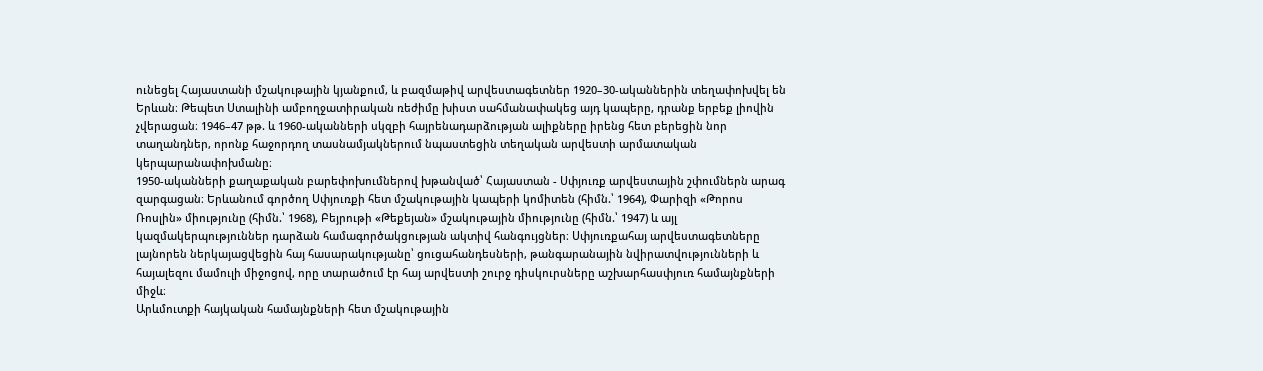ունեցել Հայաստանի մշակութային կյանքում, և բազմաթիվ արվեստագետներ 1920–30-ականներին տեղափոխվել են Երևան։ Թեպետ Ստալինի ամբողջատիրական ռեժիմը խիստ սահմանափակեց այդ կապերը, դրանք երբեք լիովին չվերացան։ 1946–47 թթ. և 1960-ականների սկզբի հայրենադարձության ալիքները իրենց հետ բերեցին նոր տաղանդներ, որոնք հաջորդող տասնամյակներում նպաստեցին տեղական արվեստի արմատական կերպարանափոխմանը։
1950-ականների քաղաքական բարեփոխումներով խթանված՝ Հայաստան - Սփյուռք արվեստային շփումներն արագ զարգացան։ Երևանում գործող Սփյուռքի հետ մշակութային կապերի կոմիտեն (հիմն.՝ 1964), Փարիզի «Թորոս Ռոսլին» միությունը (հիմն.՝ 1968), Բեյրութի «Թեքեյան» մշակութային միությունը (հիմն.՝ 1947) և այլ կազմակերպություններ դարձան համագործակցության ակտիվ հանգույցներ։ Սփյուռքահայ արվեստագետները լայնորեն ներկայացվեցին հայ հասարակությանը՝ ցուցահանդեսների, թանգարանային նվիրատվությունների և հայալեզու մամուլի միջոցով, որը տարածում էր հայ արվեստի շուրջ դիսկուրսները աշխարհասփյուռ համայնքների միջև։
Արևմուտքի հայկական համայնքների հետ մշակութային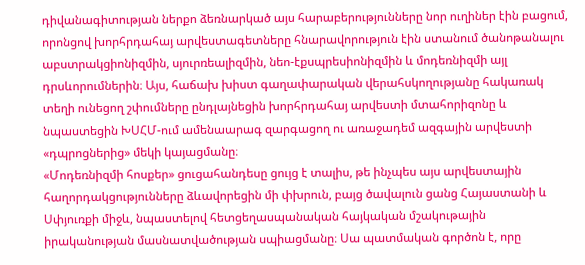դիվանագիտության ներքո ձեռնարկած այս հարաբերությունները նոր ուղիներ էին բացում, որոնցով խորհրդահայ արվեստագետները հնարավորություն էին ստանում ծանոթանալու աբստրակցիոնիզմին, սյուրռեալիզմին, նեո-էքսպրեսիոնիզմին և մոդեռնիզմի այլ դրսևորումներին։ Այս, հաճախ խիստ գաղափարական վերահսկողությանը հակառակ տեղի ունեցող շփումները ընդլայնեցին խորհրդահայ արվեստի մտահորիզոնը և նպաստեցին ԽՍՀՄ-ում ամենաարագ զարգացող ու առաջադեմ ազգային արվեստի «դպրոցներից» մեկի կայացմանը։
«Մոդեռնիզմի հոսքեր» ցուցահանդեսը ցույց է տալիս, թե ինչպես այս արվեստային հաղորդակցությունները ձևավորեցին մի փխրուն, բայց ծավալուն ցանց Հայաստանի և Սփյուռքի միջև, նպաստելով հետցեղասպանական հայկական մշակութային իրականության մասնատվածության սպիացմանը։ Սա պատմական գործոն է, որը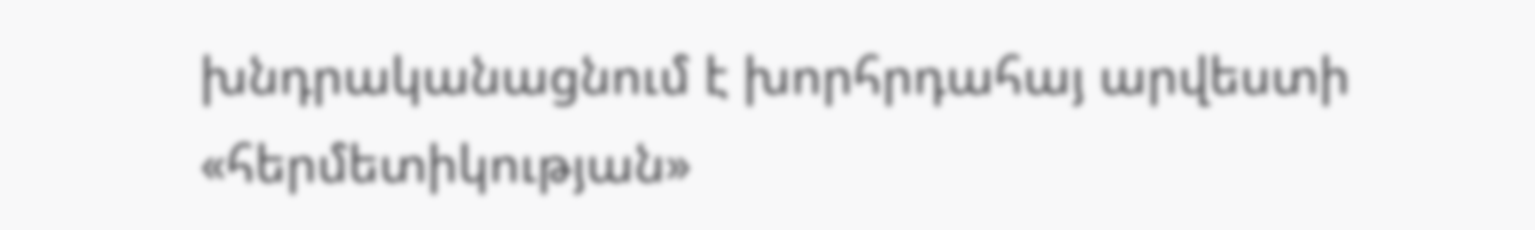խնդրականացնում է խորհրդահայ արվեստի «հերմետիկության»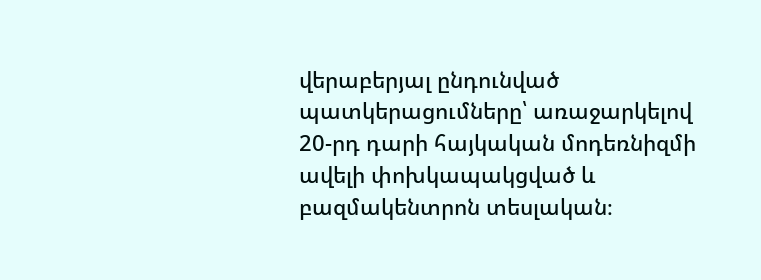վերաբերյալ ընդունված պատկերացումները՝ առաջարկելով 20-րդ դարի հայկական մոդեռնիզմի ավելի փոխկապակցված և բազմակենտրոն տեսլական։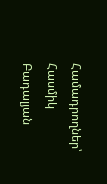Համադրողներ՝
Հասմիկ Բադալյան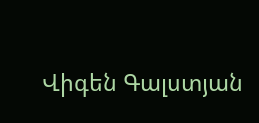Վիգեն Գալստյան